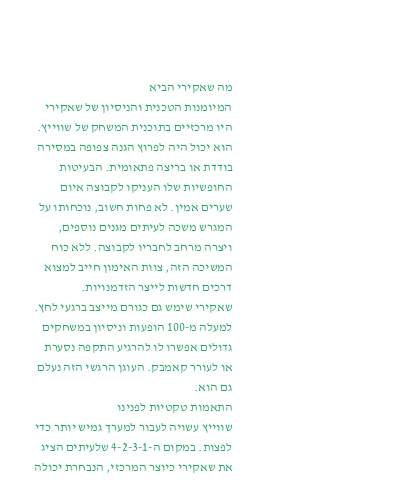מה שאקירי הביא
המיומנות הטכנית והניסיון של שאקירי היו מרכזיים בתוכנית המשחק של שווייץ. הוא יכול היה לפרוץ הגנה צפופה במסירה בודדת או בריצה פתאומית. הבעיטות החופשיות שלו העניקו לקבוצה איום שערים אמין. לא פחות חשוב, נוכחותו על המגרש משכה לעיתים מגנים נוספים, ויצרה מרחב לחבריו לקבוצה. ללא כוח המשיכה הזה, צוות האימון חייב למצוא דרכים חדשות לייצר הזדמנויות.
שאקירי שימש גם כגורם מייצב ברגעי לחץ. למעלה מ-100 הופעות וניסיון במשחקים גדולים אפשרו לו להרגיע התקפה נסערת או לעורר קאמבק. העוגן הרגשי הזה נעלם גם הוא.
התאמות טקטיות לפנינו
שווייץ עשויה לעבור למערך גמיש יותר כדי לפצות. במקום ה-4-2-3-1 שלעיתים הציג את שאקירי כיוצר המרכזי, הנבחרת יכולה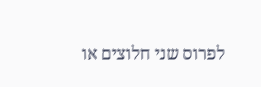לפרוס שני חלוצים או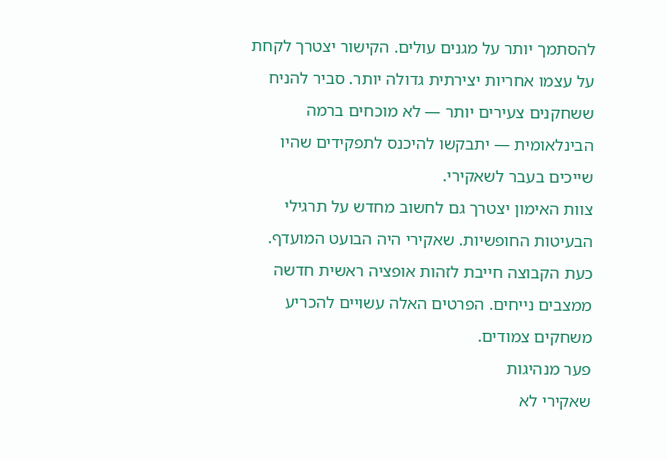להסתמך יותר על מגנים עולים. הקישור יצטרך לקחת על עצמו אחריות יצירתית גדולה יותר. סביר להניח ששחקנים צעירים יותר — לא מוכחים ברמה הבינלאומית — יתבקשו להיכנס לתפקידים שהיו שייכים בעבר לשאקירי.
צוות האימון יצטרך גם לחשוב מחדש על תרגילי הבעיטות החופשיות. שאקירי היה הבועט המועדף. כעת הקבוצה חייבת לזהות אופציה ראשית חדשה ממצבים נייחים. הפרטים האלה עשויים להכריע משחקים צמודים.
פער מנהיגות
שאקירי לא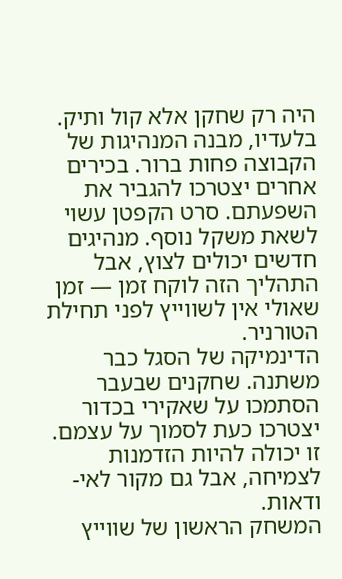היה רק שחקן אלא קול ותיק. בלעדיו, מבנה המנהיגות של הקבוצה פחות ברור. בכירים אחרים יצטרכו להגביר את השפעתם. סרט הקפטן עשוי לשאת משקל נוסף. מנהיגים חדשים יכולים לצוץ, אבל התהליך הזה לוקח זמן — זמן שאולי אין לשווייץ לפני תחילת הטורניר.
הדינמיקה של הסגל כבר משתנה. שחקנים שבעבר הסתמכו על שאקירי בכדור יצטרכו כעת לסמוך על עצמם. זו יכולה להיות הזדמנות לצמיחה, אבל גם מקור לאי-ודאות.
המשחק הראשון של שווייץ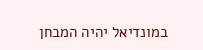במונדיאל יהיה המבחן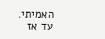האמיתי. עד אז